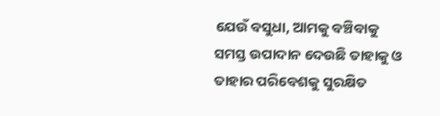ଯେଉଁ ବସୁଧା, ଆମକୁ ବଞ୍ଚିବାକୁ ସମସ୍ତ ଉପାଦାନ ଦେଉଛି ତାହାକୁ ଓ ତାହାର ପରିବେଶକୁ ସୁରକ୍ଷିତ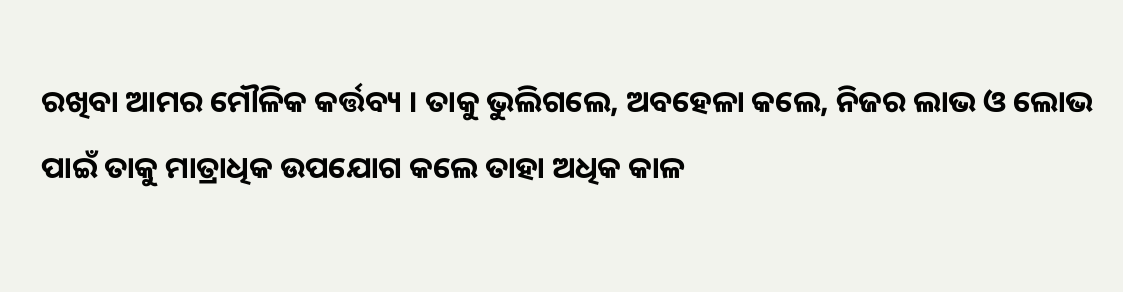ରଖିବା ଆମର ମୌଳିକ କର୍ତ୍ତବ୍ୟ । ତାକୁ ଭୁଲିଗଲେ, ଅବହେଳା କଲେ, ନିଜର ଲାଭ ଓ ଲୋଭ ପାଇଁ ତାକୁ ମାତ୍ରାଧିକ ଉପଯୋଗ କଲେ ତାହା ଅଧିକ କାଳ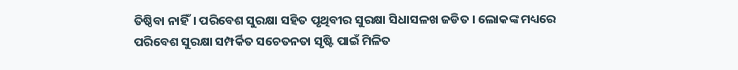ତିଷ୍ଠିବା ନାହିଁ। ପରିବେଶ ସୁରକ୍ଷା ସହିତ ପୃଥିବୀର ସୁରକ୍ଷା ସିଧାସଳଖ ଜଡିତ । ଲୋକଙ୍କ ମଧ୍ୟରେ ପରିବେଶ ସୁରକ୍ଷା ସମ୍ପର୍କିତ ସଚେତନତା ସୃଷ୍ଟି ପାଇଁ ମିଳିତ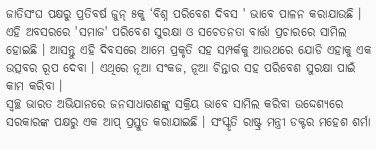ଜାତିସଂଘ ପକ୍ଷରୁ ପ୍ରତିବର୍ଷ ଜୁନ୍ ୫କୁ ‘ବିଶ୍ନ ପରିବେଶ ଦିବସ ' ଭାବେ ପାଳନ କରାଯାଉଛି । ଏହି ଅବସରରେ 'ସମାଜ' ପରିବେଶ ସୁରକ୍ଷା ଓ ସଚେତନତା ବାର୍ତ୍ତା ପ୍ରଚାରରେ ସାମିଲ ହୋଇଛି । ଆସନ୍ତୁ ଏହି ଦିବସରେ ଆମେ ପ୍ରକୃତି ସହ ସମ୍ପର୍କକୁ ଆଉଥରେ ଯୋଡି ଏହାକୁ ଏକ ଉତ୍ସବର ରୂପ ଦେବା । ଏଥିରେ ନୂଆ ସଂକଜ, ନୂଆ ଚିନ୍ତାର ସହ ପରିବେଶ ସୁରକ୍ଷା ପାଇଁ କାମ କରିବା ।
ସ୍ଵଚ୍ଛ ଭାରତ ଅଭିଯାନରେ ଜନସାଧାରଣଙ୍କୁ ସକ୍ରିୟ ଭାବେ ସାମିଲ କରିବା ଉଦ୍ଦେଶ୍ୟରେ ସରକାରଙ୍କ ପକ୍ଷରୁ ଏକ ଆପ୍ ପ୍ରସ୍ତୁତ କରାଯାଇଛି । ସଂସ୍କୃତି ରାଷ୍ଟ୍ର ମନ୍ତ୍ରୀ ଡକ୍ଟର ମହେଶ ଶର୍ମା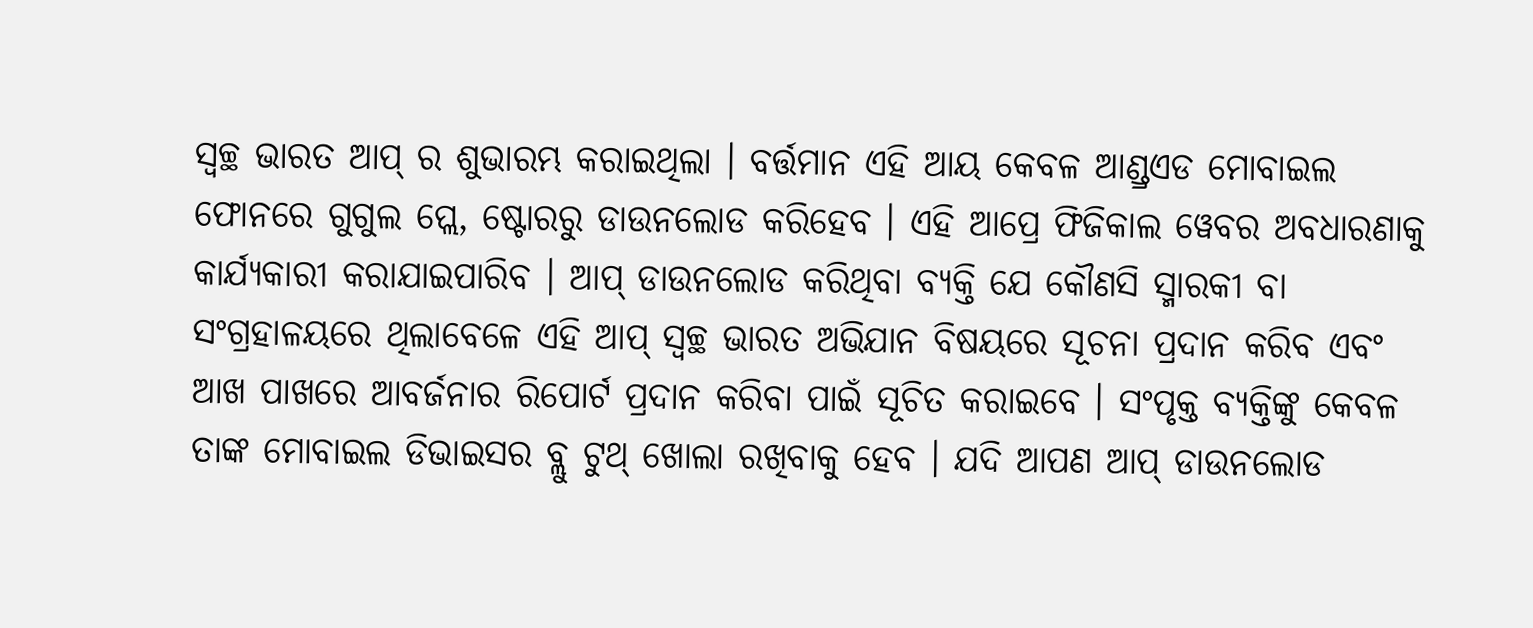ସ୍ଵଚ୍ଛ ଭାରତ ଆପ୍ ର ଶୁଭାରମ୍ଭ କରାଇଥିଲା । ବର୍ତ୍ତମାନ ଏହି ଆୟ କେବଳ ଆଣ୍ଡ୍ରଏଡ ମୋବାଇଲ ଫୋନରେ ଗୁଗୁଲ ପ୍ଲେ, ଷ୍ଟୋରରୁ ଡାଉନଲୋଡ କରିହେବ । ଏହି ଆପ୍ରେ ଫିଜିକାଲ ୱେବର ଅବଧାରଣାକୁ କାର୍ଯ୍ୟକାରୀ କରାଯାଇପାରିବ । ଆପ୍ ଡାଉନଲୋଡ କରିଥିବା ବ୍ୟକ୍ତି ଯେ କୌଣସି ସ୍ମାରକୀ ବା ସଂଗ୍ରହାଳୟରେ ଥିଲାବେଳେ ଏହି ଆପ୍ ସ୍ଵଚ୍ଛ ଭାରତ ଅଭିଯାନ ବିଷୟରେ ସୂଚନା ପ୍ରଦାନ କରିବ ଏବଂ ଆଖ ପାଖରେ ଆବର୍ଜନାର ରିପୋର୍ଟ ପ୍ରଦାନ କରିବା ପାଇଁ ସୂଚିତ କରାଇବେ । ସଂପୃକ୍ତ ବ୍ୟକ୍ତିଙ୍କୁ କେବଳ
ତାଙ୍କ ମୋବାଇଲ ଡିଭାଇସର ବ୍ଲୁ ଟୁଥ୍ ଖୋଲା ରଖିବାକୁ ହେବ । ଯଦି ଆପଣ ଆପ୍ ଡାଉନଲୋଡ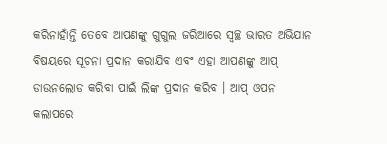କରିନାହାଁନ୍ତି ତେବେ ଆପଣଙ୍କୁ ଗୁଗୁଲ ଜରିଆରେ ସ୍ଵଚ୍ଛ ଭାରତ ଅଭିଯାନ ବିଷୟରେ ସୂଚନା ପ୍ରଦାନ କରାଯିବ ଏବଂ ଏହା ଆପଣଙ୍କୁ ଆପ୍ ଡାଉନଲୋଡ କରିବା ପାଇଁ ଲିଙ୍କ ପ୍ରଦାନ କରିବ । ଆପ୍ ଓପନ କଲାପରେ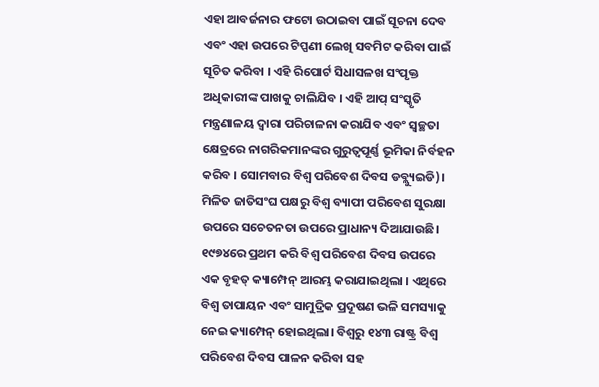ଏହା ଆବର୍ଜନାର ଫଟୋ ଉଠାଇବା ପାଇଁ ସୂଚନା ଦେବ ଏବଂ ଏହା ଉପରେ ଟିପ୍ପଣୀ ଲେଖି ସବମିଟ କରିବା ପାଇଁ ସୂଚିତ କରିବା । ଏହି ରିପୋର୍ଟ ସିଧାସଳଖ ସଂପୃକ୍ତ ଅଧିକାରୀଙ୍କ ପାଖକୁ ଚାଲିଯିବ । ଏହି ଆପ୍ ସଂସ୍କୃତି ମନ୍ତ୍ରଣାଳୟ ଦ୍ଵାରା ପରିଚାଳନା କରାଯିବ ଏବଂ ସ୍ୱଚ୍ଛତା କ୍ଷେତ୍ରରେ ନାଗରିକମାନଙ୍କର ଗୁରୁତ୍ଵପୂର୍ଣ୍ଣ ଭୂମିକା ନିର୍ବହନ କରିବ । ସୋମବାର ବିଶ୍ଵ ପରିବେଶ ଦିବସ ଡବ୍ଲ୍ୟୁଇଡି)। ମିଳିତ ଜାତିସଂଘ ପକ୍ଷରୁ ବିଶ୍ଵ ବ୍ୟାପୀ ପରିବେଶ ସୁରକ୍ଷା ଉପରେ ସଚେତନତା ଉପରେ ପ୍ରାଧାନ୍ୟ ଦିଆଯାଉଛି। ୧୯୭୪ରେ ପ୍ରଥମ କରି ବିଶ୍ୱ ପରିବେଶ ଦିବସ ଉପରେ ଏକ ବୃହତ୍ କ୍ୟାମ୍ପେନ୍ ଆରମ୍ଭ କରାଯାଇଥିଲା । ଏଥିରେ ବିଶ୍ଵ ତାପାୟନ ଏବଂ ସାମୁଦ୍ରିକ ପ୍ରଦୂଷଣ ଭଳି ସମସ୍ୟାକୁ ନେଇ କ୍ୟାମ୍ପେନ୍ ହୋଇଥିଲା। ବିଶ୍ଵରୁ ୧୪୩ ରାଷ୍ଟ୍ର ବିଶ୍ଵ ପରିବେଶ ଦିବସ ପାଳନ କରିବା ସହ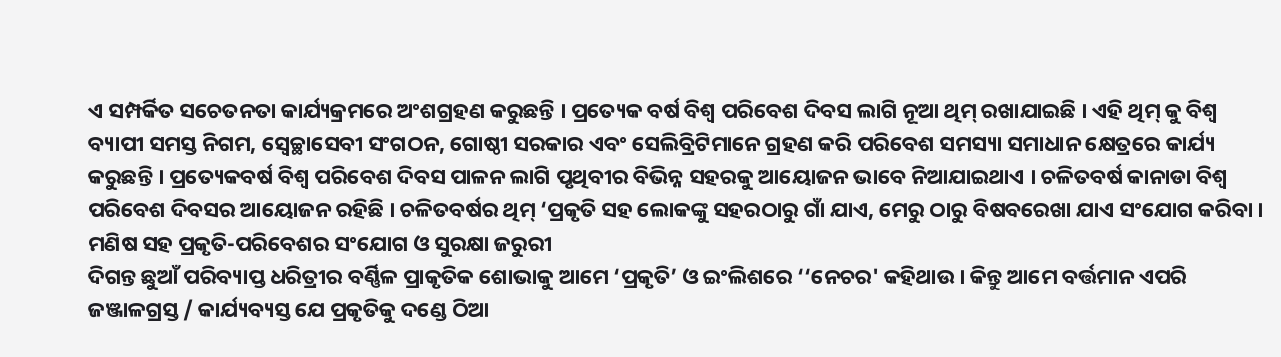ଏ ସମ୍ପର୍କିତ ସଚେତନତା କାର୍ଯ୍ୟକ୍ରମରେ ଅଂଶଗ୍ରହଣ କରୁଛନ୍ତି । ପ୍ରତ୍ୟେକ ବର୍ଷ ବିଶ୍ଵ ପରିବେଶ ଦିବସ ଲାଗି ନୂଆ ଥିମ୍ ରଖାଯାଇଛି । ଏହି ଥିମ୍ କୁ ବିଶ୍ଵ ବ୍ୟାପୀ ସମସ୍ତ ନିଗମ, ସ୍ଵେଚ୍ଛାସେବୀ ସଂଗଠନ, ଗୋଷ୍ଠୀ ସରକାର ଏବଂ ସେଲିବ୍ରିଟିମାନେ ଗ୍ରହଣ କରି ପରିବେଶ ସମସ୍ୟା ସମାଧାନ କ୍ଷେତ୍ରରେ କାର୍ଯ୍ୟ କରୁଛନ୍ତି । ପ୍ରତ୍ୟେକବର୍ଷ ବିଶ୍ଵ ପରିବେଶ ଦିବସ ପାଳନ ଲାଗି ପୃଥିବୀର ବିଭିନ୍ନ ସହରକୁ ଆୟୋଜନ ଭାବେ ନିଆଯାଇଥାଏ । ଚଳିତବର୍ଷ କାନାଡା ବିଶ୍ଵ ପରିବେଶ ଦିବସର ଆୟୋଜନ ରହିଛି । ଚଳିତବର୍ଷର ଥିମ୍ ‘ପ୍ରକୃତି ସହ ଲୋକଙ୍କୁ ସହରଠାରୁ ଗାଁ ଯାଏ, ମେରୁ ଠାରୁ ବିଷବରେଖା ଯାଏ ସଂଯୋଗ କରିବା ।
ମଣିଷ ସହ ପ୍ରକୃତି-ପରିବେଶର ସଂଯୋଗ ଓ ସୁରକ୍ଷା ଜରୁରୀ
ଦିଗନ୍ତ ଛୁଆଁ ପରିବ୍ୟାପ୍ତ ଧରିତ୍ରୀର ବର୍ଣ୍ଣିଳ ପ୍ରାକୃତିକ ଶୋଭାକୁ ଆମେ ‘ପ୍ରକୃତି’ ଓ ଇଂଲିଶରେ ‘‘ନେଚର' କହିଥାଉ । କିନ୍ତୁ ଆମେ ବର୍ତ୍ତମାନ ଏପରି ଜଞ୍ଜାଳଗ୍ରସ୍ତ / କାର୍ଯ୍ୟବ୍ୟସ୍ତ ଯେ ପ୍ରକୃତିକୁ ଦଣ୍ଡେ ଠିଆ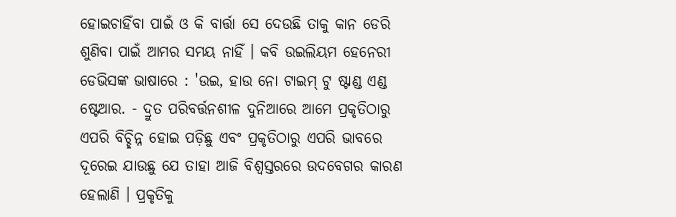ହୋଇଚାହିଁବା ପାଇଁ ଓ କି ବାର୍ତ୍ତା ସେ ଦେଉଛି ତାକୁ କାନ ଡେରି ଶୁଣିବା ପାଇଁ ଆମର ସମୟ ନାହିଁ । କବି ଉଇଲିୟମ ହେନେରୀ ଡେଭିସଙ୍କ ଭାଷାରେ : 'ଉଇ, ହାଉ ନୋ ଟାଇମ୍ ଟୁ ଷ୍ଟାଣ୍ଡ ଏଣ୍ଡ ଷ୍ଟେଆର. - ଦ୍ରୁତ ପରିବର୍ତ୍ତନଶୀଳ ଦୁନିଆରେ ଆମେ ପ୍ରକୃତିଠାରୁ ଏପରି ବିଚ୍ଛିନ୍ନ ହୋଇ ପଡ଼ିଛୁ ଏବଂ ପ୍ରକୃତିଠାରୁ ଏପରି ଭାବରେ ଦୂରେଇ ଯାଉଛୁ ଯେ ତାହା ଆଜି ବିଶ୍ଵସ୍ତରରେ ଉଦବେଗର କାରଣ ହେଲାଣି । ପ୍ରକୃତିକୁ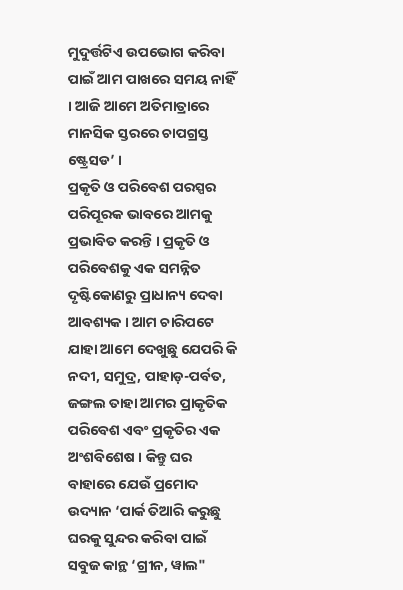ମୁଦୁର୍ତ୍ତଟିଏ ଉପଭୋଗ କରିବା ପାଇଁ ଆମ ପାଖରେ ସମୟ ନାହିଁ । ଆଜି ଆମେ ଅତିମାତ୍ରାରେ ମାନସିକ ସ୍ତରରେ ଚାପଗ୍ରସ୍ତ ଷ୍ଟ୍ରେସଡ’ ।
ପ୍ରକୃତି ଓ ପରିବେଶ ପରସ୍ପର ପରିପୂରକ ଭାବରେ ଆମକୁ ପ୍ରଭାବିତ କରନ୍ତି । ପ୍ରକୃତି ଓ ପରିବେଶକୁ ଏକ ସମନ୍ନିତ ଦୃଷ୍ଟିକୋଣରୁ ପ୍ରାଧାନ୍ୟ ଦେବା ଆବଶ୍ୟକ । ଆମ ଚାରିପଟେ ଯାହା ଆମେ ଦେଖୁଛୁ ଯେପରି କି ନଦୀ, ସମୁଦ୍ର, ପାହାଡ଼-ପର୍ବତ, ଜଙ୍ଗଲ ତାହା ଆମର ପ୍ରାକୃତିକ ପରିବେଶ ଏବଂ ପ୍ରକୃତିର ଏକ ଅଂଶବିଶେଷ । କିନ୍ତୁ ଘର ବାହାରେ ଯେଉଁ ପ୍ରମୋଦ ଉଦ୍ୟାନ ‘ପାର୍କ ତିଆରି କରୁଛୁ ଘରକୁ ସୁନ୍ଦର କରିବା ପାଇଁ ସବୁଜ କାନ୍ଥ ‘ଗ୍ରୀନ, ୱାଲ"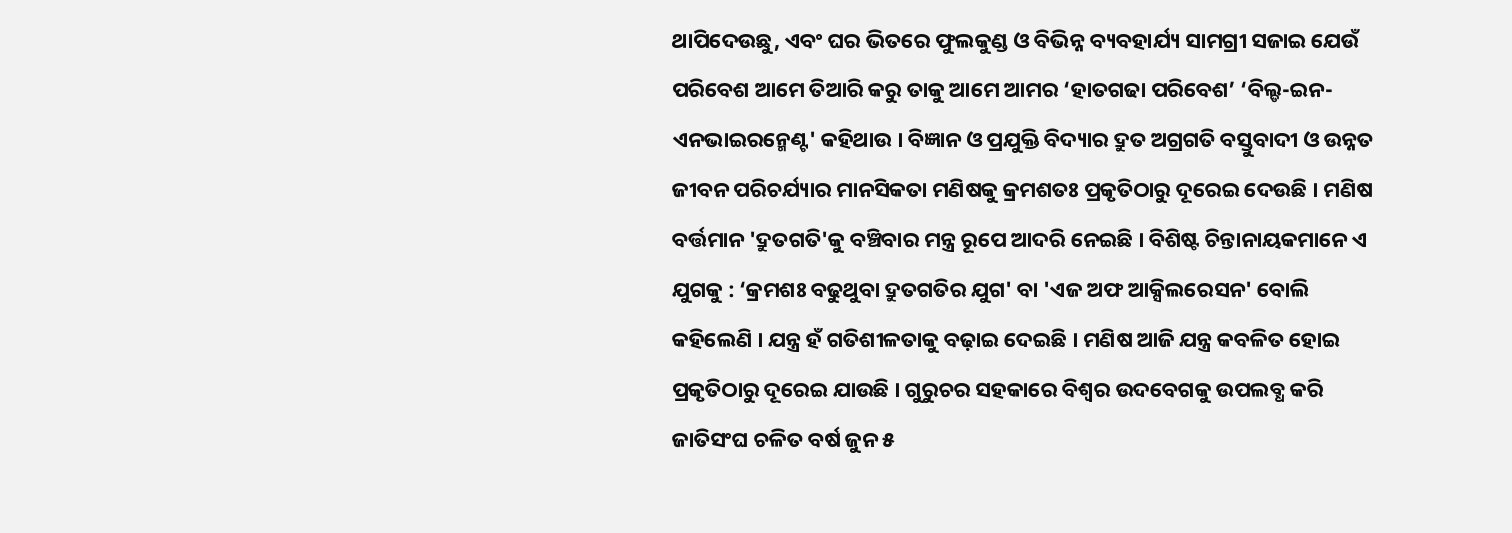ଥାପିଦେଉଛୁ, ଏବଂ ଘର ଭିତରେ ଫୁଲକୁଣ୍ଡ ଓ ବିଭିନ୍ନ ବ୍ୟବହାର୍ଯ୍ୟ ସାମଗ୍ରୀ ସଜାଇ ଯେଉଁ ପରିବେଶ ଆମେ ତିଆରି କରୁ ତାକୁ ଆମେ ଆମର ‘ହାତଗଢା ପରିବେଶ’ ‘ବିଲ୍ଡ-ଇନ-ଏନଭାଇରନ୍ମେଣ୍ଟ' କହିଥାଉ । ବିଜ୍ଞାନ ଓ ପ୍ରଯୁକ୍ତି ବିଦ୍ୟାର ଦ୍ରୁତ ଅଗ୍ରଗତି ବସ୍ତୁବାଦୀ ଓ ଉନ୍ନତ ଜୀବନ ପରିଚର୍ଯ୍ୟାର ମାନସିକତା ମଣିଷକୁ କ୍ରମଶତଃ ପ୍ରକୃତିଠାରୁ ଦୂରେଇ ଦେଉଛି । ମଣିଷ ବର୍ତ୍ତମାନ 'ଦ୍ରୁତଗତି'କୁ ବଞ୍ଚିବାର ମନ୍ତ୍ର ରୂପେ ଆଦରି ନେଇଛି । ବିଶିଷ୍ଟ ଚିନ୍ତାନାୟକମାନେ ଏ ଯୁଗକୁ : ‘କ୍ରମଶଃ ବଢୁଥୁବା ଦ୍ରୁତଗତିର ଯୁଗ' ବା 'ଏଜ ଅଫ ଆକ୍ସିଲରେସନ' ବୋଲି କହିଲେଣି । ଯନ୍ତ୍ର ହଁ ଗତିଶୀଳତାକୁ ବଢ଼ାଇ ଦେଇଛି । ମଣିଷ ଆଜି ଯନ୍ତ୍ର କବଳିତ ହୋଇ ପ୍ରକୃତିଠାରୁ ଦୂରେଇ ଯାଉଛି । ଗୁରୁଚର ସହକାରେ ବିଶ୍ଵର ଉଦବେଗକୁ ଉପଲବ୍ଧ କରି ଜାତିସଂଘ ଚଳିତ ବର୍ଷ ଜୁନ ୫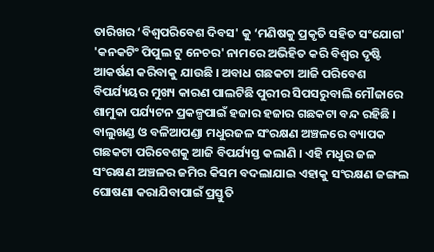ତାରିଖର ‘ବିଶ୍ଵପରିବେଶ ଦିବସ' କୁ ‘ମଣିଷକୁ ପ୍ରକୃତି ସହିତ ସଂଯୋଗ' 'କନକଟିଂ ପିପୁଲ ଟୁ ନେଚର' ନାମରେ ଅଭିହିତ କରି ବିଶ୍ଵର ଦୃଷ୍ଟି ଆକର୍ଷଣ କରିବାକୁ ଯାଉଛି । ଅବାଧ ଗଛକଟା ଆଜି ପରିବେଶ ବିପର୍ଯ୍ୟୟର ମୁଖ୍ୟ କାରଣ ପାଲଟିଛି ପୁରୀର ସିପସରୁବାଲି ମୌଜାରେ ଶାମୁକା ପର୍ଯ୍ୟଟନ ପ୍ରକଳ୍ପପାଇଁ ହଜାର ହଜାର ଗଛକଟା ବନ୍ଦ ରହିଛି । ବାଲୁଖଣ୍ଡ ଓ ବଳିଆପଣ୍ଡା ମଧୁରଜଳ ସଂରକ୍ଷଣ ଅଞ୍ଚଳରେ ବ୍ୟାପକ ଗଛକଟା ପରିବେଶକୁ ଆଜି ବିପର୍ଯ୍ୟସ୍ତ କଲାଣି । ଏହି ମଧୁର ଜଳ ସଂରକ୍ଷଣ ଅଞ୍ଚଳର ଜମିର କିସମ ବଦଲାଯାଇ ଏହାକୁ ସଂରକ୍ଷଣ ଜଙ୍ଗଲ ଘୋଷଣା କରାଯିବାପାଇଁ ପ୍ରସ୍ତୁତି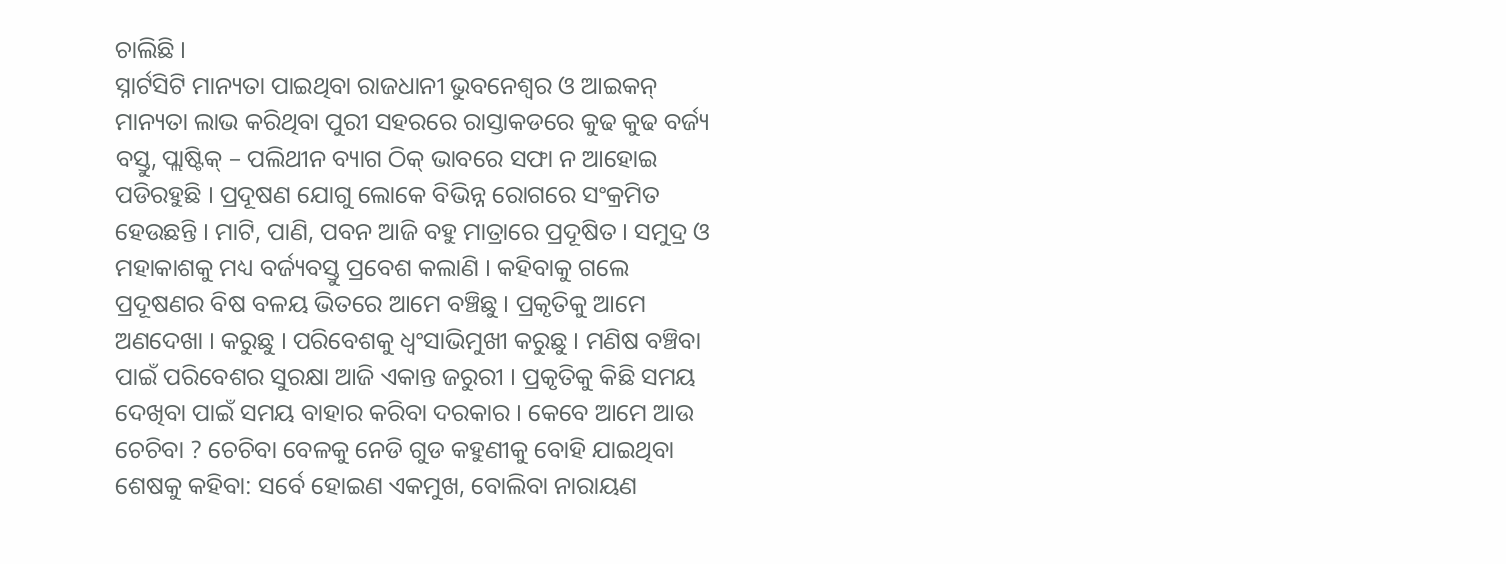ଚାଲିଛି ।
ସ୍ନାର୍ଟସିଟି ମାନ୍ୟତା ପାଇଥିବା ରାଜଧାନୀ ଭୁବନେଶ୍ଵର ଓ ଆଇକନ୍ ମାନ୍ୟତା ଲାଭ କରିଥିବା ପୁରୀ ସହରରେ ରାସ୍ତାକଡରେ କୁଢ କୁଢ ବର୍ଜ୍ୟ ବସ୍ତୁ, ପ୍ଲାଷ୍ଟିକ୍ – ପଲିଥୀନ ବ୍ୟାଗ ଠିକ୍ ଭାବରେ ସଫା ନ ଆହୋଇ ପଡିରହୁଛି । ପ୍ରଦୂଷଣ ଯୋଗୁ ଲୋକେ ବିଭିନ୍ନ ରୋଗରେ ସଂକ୍ରମିତ ହେଉଛନ୍ତି । ମାଟି, ପାଣି, ପବନ ଆଜି ବହୁ ମାତ୍ରାରେ ପ୍ରଦୂଷିତ । ସମୁଦ୍ର ଓ ମହାକାଶକୁ ମଧ୍ୟ ବର୍ଜ୍ୟବସ୍ତୁ ପ୍ରବେଶ କଲାଣି । କହିବାକୁ ଗଲେ ପ୍ରଦୂଷଣର ବିଷ ବଳୟ ଭିତରେ ଆମେ ବଞ୍ଚିଛୁ । ପ୍ରକୃତିକୁ ଆମେ ଅଣଦେଖା । କରୁଛୁ । ପରିବେଶକୁ ଧ୍ଵଂସାଭିମୁଖୀ କରୁଛୁ । ମଣିଷ ବଞ୍ଚିବା ପାଇଁ ପରିବେଶର ସୁରକ୍ଷା ଆଜି ଏକାନ୍ତ ଜରୁରୀ । ପ୍ରକୃତିକୁ କିଛି ସମୟ ଦେଖିବା ପାଇଁ ସମୟ ବାହାର କରିବା ଦରକାର । କେବେ ଆମେ ଆଉ ଚେଚିବା ? ଚେଚିବା ବେଳକୁ ନେଡି ଗୁଡ କହୁଣୀକୁ ବୋହି ଯାଇଥିବା ଶେଷକୁ କହିବା: ସର୍ବେ ହୋଇଣ ଏକମୁଖ, ବୋଲିବା ନାରାୟଣ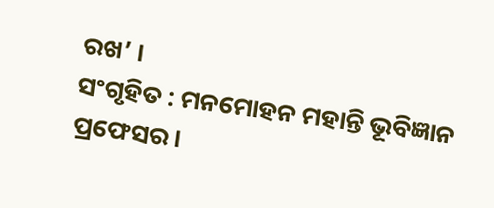ରଖ’ ।
ସଂଗୃହିତ : ମନମୋହନ ମହାନ୍ତି ଭୂବିଜ୍ଞାନ ପ୍ରଫେସର।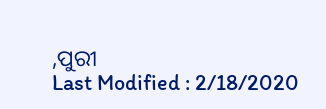,ପୁରୀ
Last Modified : 2/18/2020